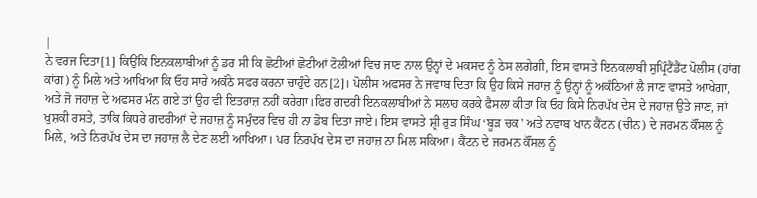|
ਨੇ ਵਰਜ ਦਿਤਾ[1] ਕਿਉਂਕਿ ਇਨਕਲਾਬੀਆਂ ਨੂੰ ਡਰ ਸੀ ਕਿ ਛੋਟੀਆਂ ਛੋਟੀਆਂ ਟੋਲੀਆਂ ਵਿਚ ਜਾਣ ਨਾਲ ਉਨ੍ਹਾਂ ਦੇ ਮਕਸਦ ਨੂੰ ਠੇਸ ਲਗੇਗੀ, ਇਸ ਵਾਸਤੇ ਇਨਕਲਾਬੀ ਸੁਪ੍ਰਿੰਟੈਂਡੈਂਟ ਪੋਲੀਸ (ਹਾਂਗ ਕਾਂਗ) ਨੂੰ ਮਿਲੇ ਅਤੇ ਆਖਿਆ ਕਿ ਓਹ ਸਾਰੇ ਅਕੱਠੇ ਸਫਰ ਕਰਨਾ ਚਾਹੁੰਦੇ ਹਨ[2]। ਪੋਲੀਸ ਅਫਸਰ ਨੇ ਜਵਾਬ ਦਿਤਾ ਕਿ ਉਹ ਕਿਸੇ ਜਹਾਜ਼ ਨੂੰ ਉਨ੍ਹਾਂ ਨੂੰ ਅਕੱਠਿਆਂ ਲੈ ਜਾਣ ਵਾਸਤੇ ਆਖੇਗਾ, ਅਤੇ ਜੋ ਜਹਾਜ਼ ਦੇ ਅਫਸਰ ਮੰਨ ਗਏ ਤਾਂ ਉਹ ਵੀ ਇਤਰਾਜ਼ ਨਹੀਂ ਕਰੇਗਾ।ਫਿਰ ਗਦਰੀ ਇਨਕਲਾਬੀਆਂ ਨੇ ਸਲਾਹ ਕਰਕੇ ਫੈਸਲਾ ਕੀਤਾ ਕਿ ਓਹ ਕਿਸੇ ਨਿਰਪੱਖ ਦੇਸ ਦੇ ਜਹਾਜ਼ ਉਤੇ ਜਾਣ, ਜਾਂ ਖੁਸ਼ਕੀ ਰਸਤੇ, ਤਾਕਿ ਕਿਧਰੇ ਗਦਰੀਆਂ ਦੇ ਜਹਾਜ਼ ਨੂੰ ਸਮੁੰਦਰ ਵਿਚ ਹੀ ਨਾ ਡੋਬ ਦਿਤਾ ਜਾਏ। ਇਸ ਵਾਸਤੇ ਸ਼੍ਰੀ ਰੁੜ ਸਿੰਘ ‘ਬੂੜ ਚਕ' ਅਤੇ ਨਵਾਬ ਖਾਨ ਕੈਂਟਨ (ਚੀਨ) ਦੇ ਜਰਮਨ ਕੌਂਸਲ ਨੂੰ ਮਿਲੇ, ਅਤੇ ਨਿਰਪੱਖ ਦੇਸ ਦਾ ਜਹਾਜ਼ ਲੈ ਦੇਣ ਲਈ ਆਖਿਆ। ਪਰ ਨਿਰਪੱਖ ਦੇਸ ਦਾ ਜਹਾਜ਼ ਨਾ ਮਿਲ ਸਕਿਆ। ਕੈਂਟਨ ਦੇ ਜਰਮਨ ਕੌਂਸਲ ਨੂੰ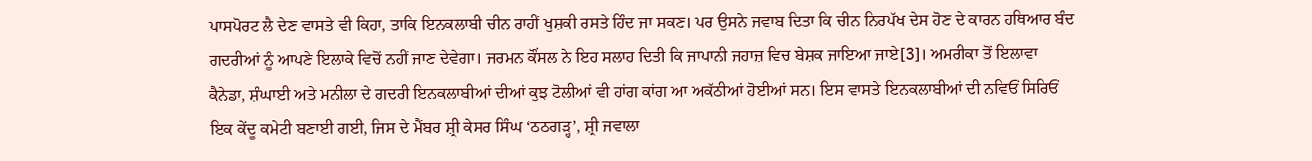ਪਾਸਪੋਰਟ ਲੈ ਦੇਣ ਵਾਸਤੇ ਵੀ ਕਿਹਾ, ਤਾਕਿ ਇਨਕਲਾਬੀ ਚੀਨ ਰਾਹੀਂ ਖੁਸ਼ਕੀ ਰਸਤੇ ਹਿੰਦ ਜਾ ਸਕਣ। ਪਰ ਉਸਨੇ ਜਵਾਬ ਦਿਤਾ ਕਿ ਚੀਨ ਨਿਰਪੱਖ ਦੇਸ ਹੋਣ ਦੇ ਕਾਰਨ ਹਥਿਆਰ ਬੰਦ ਗਦਰੀਆਂ ਨੂੰ ਆਪਣੇ ਇਲਾਕੇ ਵਿਚੋਂ ਨਹੀਂ ਜਾਣ ਦੇਵੇਗਾ। ਜਰਮਨ ਕੌਂਸਲ ਨੇ ਇਹ ਸਲਾਹ ਦਿਤੀ ਕਿ ਜਾਪਾਨੀ ਜਹਾਜ਼ ਵਿਚ ਬੇਸ਼ਕ ਜਾਇਆ ਜਾਏ[3]। ਅਮਰੀਕਾ ਤੋਂ ਇਲਾਵਾ ਕੈਨੇਡਾ, ਸ਼ੰਘਾਈ ਅਤੇ ਮਨੀਲਾ ਦੇ ਗਦਰੀ ਇਨਕਲਾਬੀਆਂ ਦੀਆਂ ਕੁਝ ਟੋਲੀਆਂ ਵੀ ਹਾਂਗ ਕਾਂਗ ਆ ਅਕੱਠੀਆਂ ਹੋਈਆਂ ਸਨ। ਇਸ ਵਾਸਤੇ ਇਨਕਲਾਬੀਆਂ ਦੀ ਨਵਿਓਂ ਸਿਰਿਓਂ ਇਕ ਕੇਂਦੂ ਕਮੇਟੀ ਬਣਾਈ ਗਈ, ਜਿਸ ਦੇ ਮੈਂਬਰ ਸ਼੍ਰੀ ਕੇਸਰ ਸਿੰਘ ‘ਠਠਗੜ੍ਹ’, ਸ਼੍ਰੀ ਜਵਾਲਾ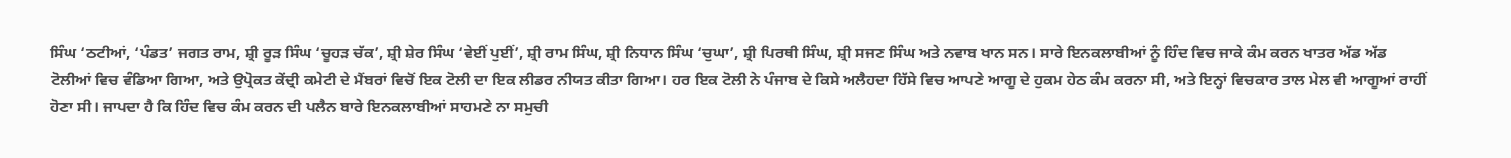ਸਿੰਘ ‘ਠਟੀਆਂ, ‘ਪੰਡਤ’ ਜਗਤ ਰਾਮ, ਸ਼੍ਰੀ ਰੂੜ ਸਿੰਘ ‘ਚੂਹੜ ਚੱਕ’, ਸ਼੍ਰੀ ਸ਼ੇਰ ਸਿੰਘ ‘ਵੇਈਂ ਪੁਈਂ’, ਸ਼੍ਰੀ ਰਾਮ ਸਿੰਘ, ਸ਼੍ਰੀ ਨਿਧਾਨ ਸਿੰਘ ‘ਚੁਘਾ’, ਸ਼੍ਰੀ ਪਿਰਥੀ ਸਿੰਘ, ਸ਼੍ਰੀ ਸਜਣ ਸਿੰਘ ਅਤੇ ਨਵਾਬ ਖਾਨ ਸਨ। ਸਾਰੇ ਇਨਕਲਾਬੀਆਂ ਨੂੰ ਹਿੰਦ ਵਿਚ ਜਾਕੇ ਕੰਮ ਕਰਨ ਖਾਤਰ ਅੱਡ ਅੱਡ ਟੋਲੀਆਂ ਵਿਚ ਵੰਡਿਆ ਗਿਆ, ਅਤੇ ਉਪ੍ਰੋਕਤ ਕੇਂਦ੍ਰੀ ਕਮੇਟੀ ਦੇ ਮੈਂਬਰਾਂ ਵਿਚੋਂ ਇਕ ਟੋਲੀ ਦਾ ਇਕ ਲੀਡਰ ਨੀਯਤ ਕੀਤਾ ਗਿਆ। ਹਰ ਇਕ ਟੋਲੀ ਨੇ ਪੰਜਾਬ ਦੇ ਕਿਸੇ ਅਲੈਹਦਾ ਹਿੱਸੇ ਵਿਚ ਆਪਣੇ ਆਗੂ ਦੇ ਹੁਕਮ ਹੇਠ ਕੰਮ ਕਰਨਾ ਸੀ, ਅਤੇ ਇਨ੍ਹਾਂ ਵਿਚਕਾਰ ਤਾਲ ਮੇਲ ਵੀ ਆਗੂਆਂ ਰਾਹੀਂ ਹੋਣਾ ਸੀ। ਜਾਪਦਾ ਹੈ ਕਿ ਹਿੰਦ ਵਿਚ ਕੰਮ ਕਰਨ ਦੀ ਪਲੈਨ ਬਾਰੇ ਇਨਕਲਾਬੀਆਂ ਸਾਹਮਣੇ ਨਾ ਸਮੁਚੀ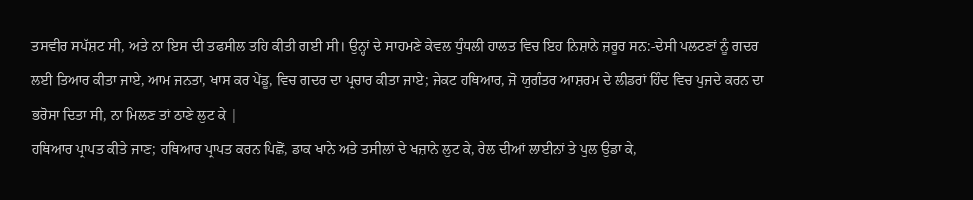ਤਸਵੀਰ ਸਪੱਸ਼ਟ ਸੀ, ਅਤੇ ਨਾ ਇਸ ਦੀ ਤਫਸੀਲ ਤਹਿ ਕੀਤੀ ਗਈ ਸੀ। ਉਨ੍ਹਾਂ ਦੇ ਸਾਹਮਣੇ ਕੇਵਲ ਧੁੰਧਲੀ ਹਾਲਤ ਵਿਚ ਇਹ ਨਿਸ਼ਾਨੇ ਜ਼ਰੂਰ ਸਨ:-ਦੇਸੀ ਪਲਟਣਾਂ ਨੂੰ ਗਦਰ ਲਈ ਤਿਆਰ ਕੀਤਾ ਜਾਏ, ਆਮ ਜਨਤਾ, ਖਾਸ ਕਰ ਪੇਂਡੂ, ਵਿਚ ਗਦਰ ਦਾ ਪ੍ਰਚਾਰ ਕੀਤਾ ਜਾਏ; ਜੇਕਟ ਹਥਿਆਰ, ਜੋ ਯੁਗੰਤਰ ਆਸ਼ਰਮ ਦੇ ਲੀਡਰਾਂ ਹਿੰਦ ਵਿਚ ਪੁਜਦੇ ਕਰਨ ਦਾ ਭਰੋਸਾ ਦਿਤਾ ਸੀ, ਨਾ ਮਿਲਣ ਤਾਂ ਠਾਣੇ ਲੁਟ ਕੇ |
ਹਥਿਆਰ ਪ੍ਰਾਪਤ ਕੀਤੇ ਜਾਣ; ਹਥਿਆਰ ਪ੍ਰਾਪਤ ਕਰਨ ਪਿਛੋਂ, ਡਾਕ ਖਾਨੇ ਅਤੇ ਤਸੀਲਾਂ ਦੇ ਖਜ਼ਾਨੇ ਲੁਟ ਕੇ, ਰੇਲ ਦੀਆਂ ਲਾਈਨਾਂ ਤੇ ਪੁਲ ਉਡਾ ਕੇ,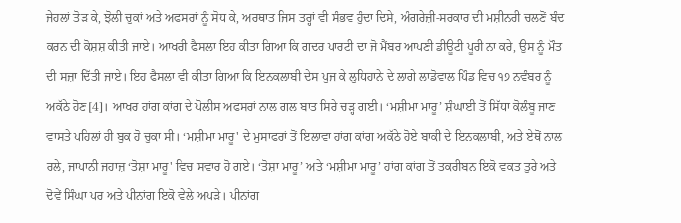ਜੇਹਲਾਂ ਤੋੜ ਕੇ, ਝੋਲੀ ਚੁਕਾਂ ਅਤੇ ਅਫਸਰਾਂ ਨੂੰ ਸੋਧ ਕੇ, ਅਰਥਾਤ ਜਿਸ ਤਰ੍ਹਾਂ ਵੀ ਸੰਭਵ ਹੁੰਦਾ ਦਿਸੇ, ਅੰਗਰੇਜ਼ੀ-ਸਰਕਾਰ ਦੀ ਮਸ਼ੀਨਰੀ ਚਲਣੋਂ ਬੰਦ ਕਰਨ ਦੀ ਕੋਸ਼ਸ਼ ਕੀਤੀ ਜਾਏ। ਆਖਰੀ ਫੈਸਲਾ ਇਹ ਕੀਤਾ ਗਿਆ ਕਿ ਗਦਰ ਪਾਰਟੀ ਦਾ ਜੋ ਮੈਂਬਰ ਆਪਣੀ ਡੀਊਟੀ ਪੂਰੀ ਨਾ ਕਰੇ, ਉਸ ਨੂੰ ਮੌਤ ਦੀ ਸਜ਼ਾ ਦਿੱਤੀ ਜਾਏ। ਇਹ ਫੈਸਲਾ ਵੀ ਕੀਤਾ ਗਿਆ ਕਿ ਇਨਕਲਾਬੀ ਦੇਸ ਪੁਜ ਕੇ ਲੁਧਿਹਾਨੇ ਦੇ ਲਾਗੇ ਲਾਡੋਵਾਲ ਪਿੰਡ ਵਿਚ ੧੭ ਨਵੰਬਰ ਨੂੰ ਅਕੱਠੇ ਹੋਣ[4]। ਆਖਰ ਹਾਂਗ ਕਾਂਗ ਦੇ ਪੋਲੀਸ ਅਫਸਰਾਂ ਨਾਲ ਗਲ ਬਾਤ ਸਿਰੇ ਚੜ੍ਹ ਗਈ। ‘ਮਸ਼ੀਮਾ ਮਾਰੂ’ ਸ਼ੰਘਾਈ ਤੋਂ ਸਿੱਧਾ ਕੋਲੰਬੂ ਜਾਣ ਵਾਸਤੇ ਪਹਿਲਾਂ ਹੀ ਬੁਕ ਹੋ ਚੁਕਾ ਸੀ। ‘ਮਸ਼ੀਮਾ ਮਾਰੂ' ਦੇ ਮੁਸਾਫਰਾਂ ਤੋਂ ਇਲਾਵਾ ਹਾਂਗ ਕਾਂਗ ਅਕੱਠੇ ਹੋਏ ਬਾਕੀ ਦੇ ਇਨਕਲਾਬੀ, ਅਤੇ ਏਥੋਂ ਨਾਲ ਰਲੇ, ਜਾਪਾਨੀ ਜਹਾਜ਼ ‘ਤੋਸ਼ਾ ਮਾਰੂ' ਵਿਚ ਸਵਾਰ ਹੋ ਗਏ। ‘ਤੋਸ਼ਾ ਮਾਰੂ’ ਅਤੇ ‘ਮਸ਼ੀਮਾ ਮਾਰੂ’ ਹਾਂਗ ਕਾਂਗ ਤੋਂ ਤਕਰੀਬਨ ਇਕੋ ਵਕਤ ਤੁਰੇ ਅਤੇ ਦੋਵੇਂ ਸਿੰਘਾ ਪਰ ਅਤੇ ਪੀਨਾਂਗ ਇਕੋ ਵੇਲੇ ਅਪੜੇ। ਪੀਨਾਂਗ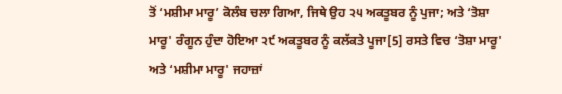ਤੋਂ ‘ਮਸ਼ੀਮਾ ਮਾਰੂ’ ਕੋਲੰਬ ਚਲਾ ਗਿਆ, ਜਿਥੇ ਉਹ ੨੫ ਅਕਤੂਬਰ ਨੂੰ ਪੁਜਾ; ਅਤੇ ‘ਤੋਸ਼ਾ ਮਾਰੂ' ਰੰਗੂਨ ਹੁੰਦਾ ਹੋਇਆ ੨੯ ਅਕਤੂਬਰ ਨੂੰ ਕਲੱਕਤੇ ਪੂਜਾ[5] ਰਸਤੇ ਵਿਚ ‘ਤੋਸ਼ਾ ਮਾਰੂ' ਅਤੇ ‘ਮਸ਼ੀਮਾ ਮਾਰੂ' ਜਹਾਜ਼ਾਂ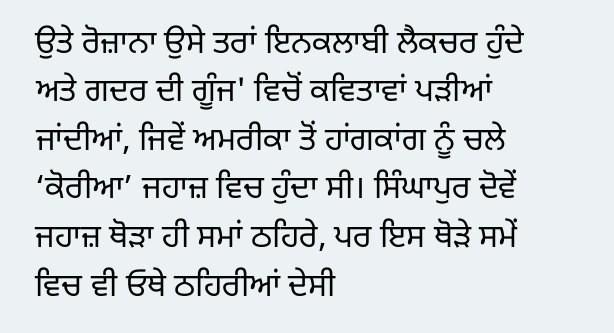ਉਤੇ ਰੋਜ਼ਾਨਾ ਉਸੇ ਤਰਾਂ ਇਨਕਲਾਬੀ ਲੈਕਚਰ ਹੁੰਦੇ ਅਤੇ ਗਦਰ ਦੀ ਗੂੰਜ' ਵਿਚੋਂ ਕਵਿਤਾਵਾਂ ਪੜੀਆਂ ਜਾਂਦੀਆਂ, ਜਿਵੇਂ ਅਮਰੀਕਾ ਤੋਂ ਹਾਂਗਕਾਂਗ ਨੂੰ ਚਲੇ ‘ਕੋਰੀਆ’ ਜਹਾਜ਼ ਵਿਚ ਹੁੰਦਾ ਸੀ। ਸਿੰਘਾਪੁਰ ਦੋਵੇਂ ਜਹਾਜ਼ ਥੋੜਾ ਹੀ ਸਮਾਂ ਠਹਿਰੇ, ਪਰ ਇਸ ਥੋੜੇ ਸਮੇਂ ਵਿਚ ਵੀ ਓਥੇ ਠਹਿਰੀਆਂ ਦੇਸੀ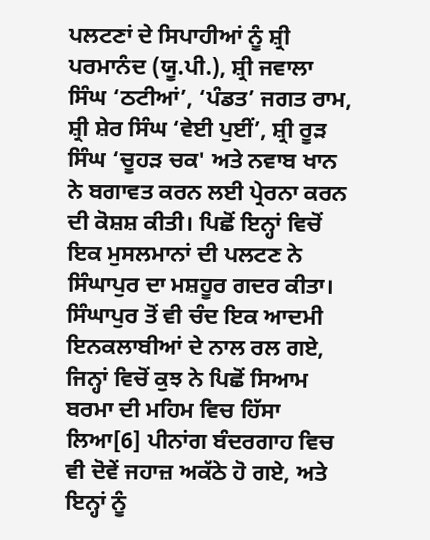ਪਲਟਣਾਂ ਦੇ ਸਿਪਾਹੀਆਂ ਨੂੰ ਸ਼੍ਰੀ ਪਰਮਾਨੰਦ (ਯੂ.ਪੀ.), ਸ਼੍ਰੀ ਜਵਾਲਾ ਸਿੰਘ ‘ਠਟੀਆਂ’, ‘ਪੰਡਤ’ ਜਗਤ ਰਾਮ, ਸ਼੍ਰੀ ਸ਼ੇਰ ਸਿੰਘ ‘ਵੇਈ ਪੁਈਂ’, ਸ਼੍ਰੀ ਰੂੜ ਸਿੰਘ ‘ਚੂਹੜ ਚਕ' ਅਤੇ ਨਵਾਬ ਖਾਨ ਨੇ ਬਗਾਵਤ ਕਰਨ ਲਈ ਪ੍ਰੇਰਨਾ ਕਰਨ ਦੀ ਕੋਸ਼ਸ਼ ਕੀਤੀ। ਪਿਛੋਂ ਇਨ੍ਹਾਂ ਵਿਚੋਂ ਇਕ ਮੁਸਲਮਾਨਾਂ ਦੀ ਪਲਟਣ ਨੇ ਸਿੰਘਾਪੁਰ ਦਾ ਮਸ਼ਹੂਰ ਗਦਰ ਕੀਤਾ। ਸਿੰਘਾਪੁਰ ਤੋਂ ਵੀ ਚੰਦ ਇਕ ਆਦਮੀ ਇਨਕਲਾਬੀਆਂ ਦੇ ਨਾਲ ਰਲ ਗਏ, ਜਿਨ੍ਹਾਂ ਵਿਚੋਂ ਕੁਝ ਨੇ ਪਿਛੋਂ ਸਿਆਮ ਬਰਮਾ ਦੀ ਮਹਿਮ ਵਿਚ ਹਿੱਸਾ ਲਿਆ[6] ਪੀਨਾਂਗ ਬੰਦਰਗਾਹ ਵਿਚ ਵੀ ਦੋਵੇਂ ਜਹਾਜ਼ ਅਕੱਠੇ ਹੋ ਗਏ, ਅਤੇ ਇਨ੍ਹਾਂ ਨੂੰ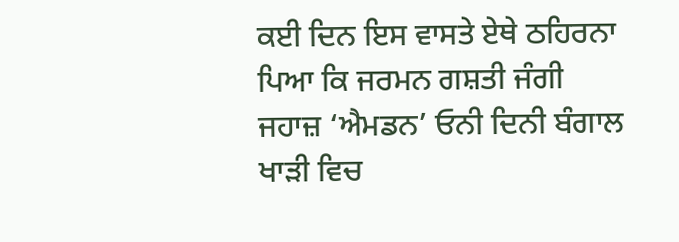ਕਈ ਦਿਨ ਇਸ ਵਾਸਤੇ ਏਥੇ ਠਹਿਰਨਾ ਪਿਆ ਕਿ ਜਰਮਨ ਗਸ਼ਤੀ ਜੰਗੀ ਜਹਾਜ਼ ‘ਐਮਡਨ’ ਓਨੀ ਦਿਨੀ ਬੰਗਾਲ ਖਾੜੀ ਵਿਚ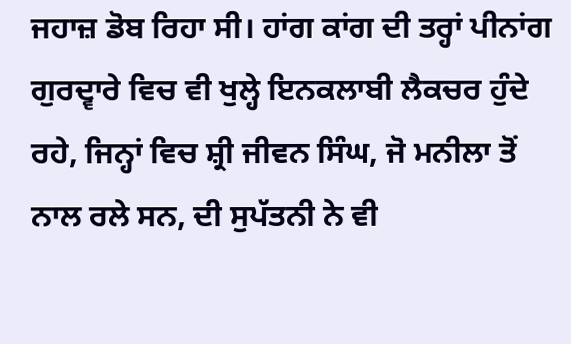ਜਹਾਜ਼ ਡੋਬ ਰਿਹਾ ਸੀ। ਹਾਂਗ ਕਾਂਗ ਦੀ ਤਰ੍ਹਾਂ ਪੀਨਾਂਗ ਗੁਰਦ੍ਵਾਰੇ ਵਿਚ ਵੀ ਖੁਲ੍ਹੇ ਇਨਕਲਾਬੀ ਲੈਕਚਰ ਹੁੰਦੇ ਰਹੇ, ਜਿਨ੍ਹਾਂ ਵਿਚ ਸ਼੍ਰੀ ਜੀਵਨ ਸਿੰਘ, ਜੋ ਮਨੀਲਾ ਤੋਂ ਨਾਲ ਰਲੇ ਸਨ, ਦੀ ਸੁਪੱਤਨੀ ਨੇ ਵੀ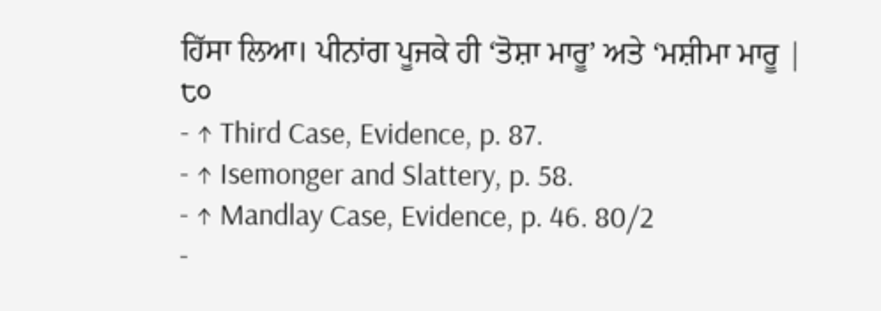ਹਿੱਸਾ ਲਿਆ। ਪੀਨਾਂਗ ਪੂਜਕੇ ਹੀ ‘ਤੋਸ਼ਾ ਮਾਰੂ’ ਅਤੇ ‘ਮਸ਼ੀਮਾ ਮਾਰੂ |
੮੦
- ↑ Third Case, Evidence, p. 87.
- ↑ Isemonger and Slattery, p. 58.
- ↑ Mandlay Case, Evidence, p. 46. 80/2
-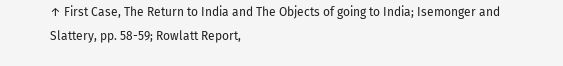↑ First Case, The Return to India and The Objects of going to India; Isemonger and Slattery, pp. 58-59; Rowlatt Report,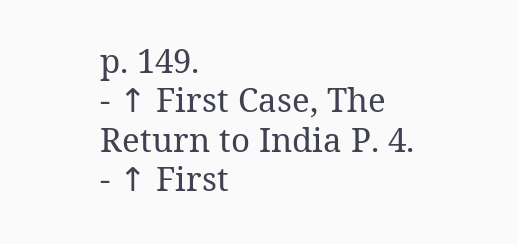p. 149.
- ↑ First Case, The Return to India P. 4.
- ↑ First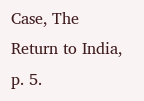Case, The Return to India, p. 5.